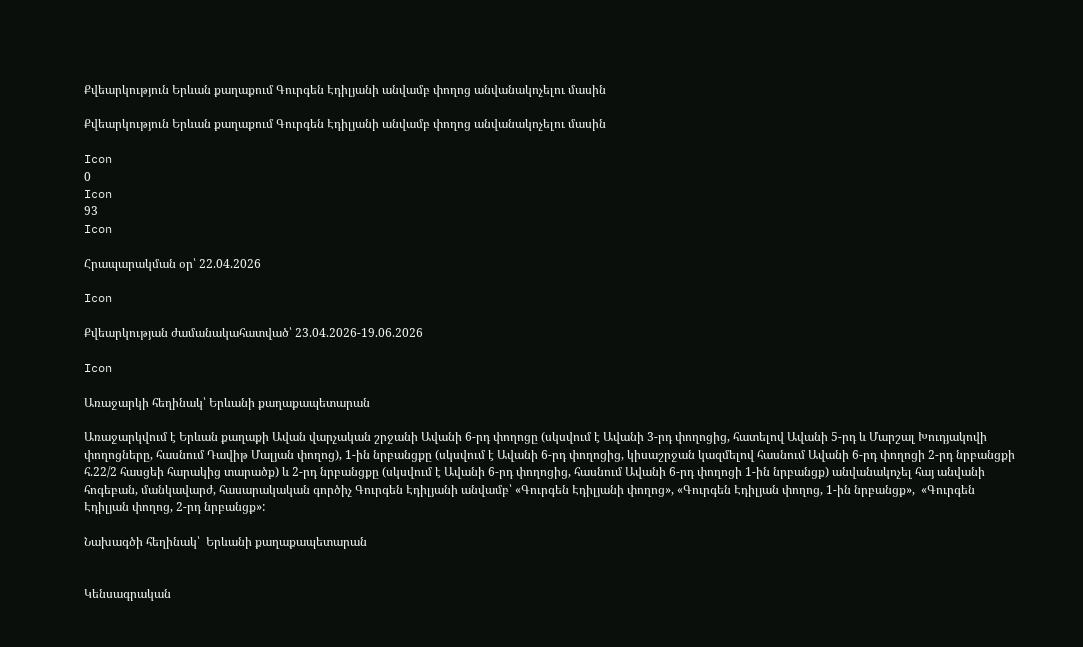Քվեարկություն Երևան քաղաքում Գուրգեն Էդիլյանի անվամբ փողոց անվանակոչելու մասին

Քվեարկություն Երևան քաղաքում Գուրգեն Էդիլյանի անվամբ փողոց անվանակոչելու մասին

Icon
0
Icon
93
Icon

Հրապարակման օր՝ 22.04.2026

Icon

Քվեարկության ժամանակահատված՝ 23.04.2026-19.06.2026

Icon

Առաջարկի հեղինակ՝ Երևանի քաղաքապետարան

Առաջարկվում է Երևան քաղաքի Ավան վարչական շրջանի Ավանի 6-րդ փողոցը (սկսվում է Ավանի 3-րդ փողոցից, հատելով Ավանի 5-րդ և Մարշալ Խուդյակովի փողոցները, հասնում Դավիթ Մալյան փողոց), 1-ին նրբանցքը (սկսվում է Ավանի 6-րդ փողոցից, կիսաշրջան կազմելով հասնում Ավանի 6-րդ փողոցի 2-րդ նրբանցքի հ.22/2 հասցեի հարակից տարածք) և 2-րդ նրբանցքը (սկսվում է Ավանի 6-րդ փողոցից, հասնում Ավանի 6-րդ փողոցի 1-ին նրբանցք) անվանակոչել հայ անվանի հոգեբան, մանկավարժ, հասարակական գործիչ Գուրգեն Էդիլյանի անվամբ՝ «Գուրգեն Էդիլյանի փողոց», «Գուրգեն Էդիլյան փողոց, 1-ին նրբանցք»,  «Գուրգեն Էդիլյան փողոց, 2-րդ նրբանցք»:

Նախագծի հեղինակ՝  Երևանի քաղաքապետարան


Կենսագրական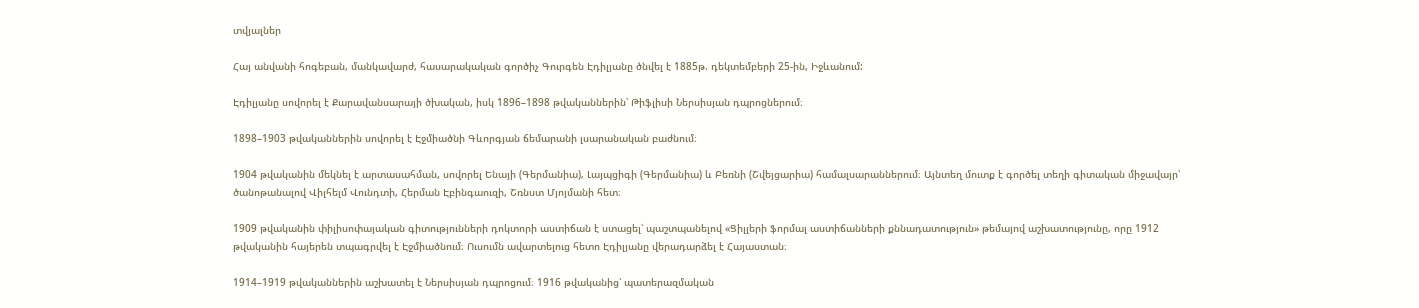տվյալներ

Հայ անվանի հոգեբան, մանկավարժ, հասարակական գործիչ Գուրգեն Էդիլյանը ծնվել է 1885թ. դեկտեմբերի 25-ին, Իջևանում:

Էդիլյանը սովորել է Քարավանսարայի ծխական, իսկ 1896–1898 թվականներին՝ Թիֆլիսի Ներսիսյան դպրոցներում։

1898–1903 թվականներին սովորել է Էջմիածնի Գևորգյան ճեմարանի լսարանական բաժնում։

1904 թվականին մեկնել է արտասահման, սովորել Ենայի (Գերմանիա), Լայպցիգի (Գերմանիա) և Բեռնի (Շվեյցարիա) համալսարաններում։ Այնտեղ մուտք է գործել տեղի գիտական միջավայր՝ ծանոթանալով Վիլհելմ Վունդտի, Հերման Էբինգաուզի, Շռնստ Մյոյմանի հետ։

1909 թվականին փիլիսոփայական գիտությունների դոկտորի աստիճան է ստացել՝ պաշտպանելով «Ցիլլերի ֆորմալ աստիճանների քննադատություն» թեմայով աշխատությունը, որը 1912 թվականին հայերեն տպագրվել է Էջմիածնում։ Ուսումն ավարտելուց հետո Էդիլյանը վերադարձել է Հայաստան։

1914–1919 թվականներին աշխատել է Ներսիսյան դպրոցում։ 1916 թվականից՝ պատերազմական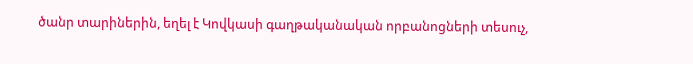ծանր տարիներին, եղել է Կովկասի գաղթականական որբանոցների տեսուչ,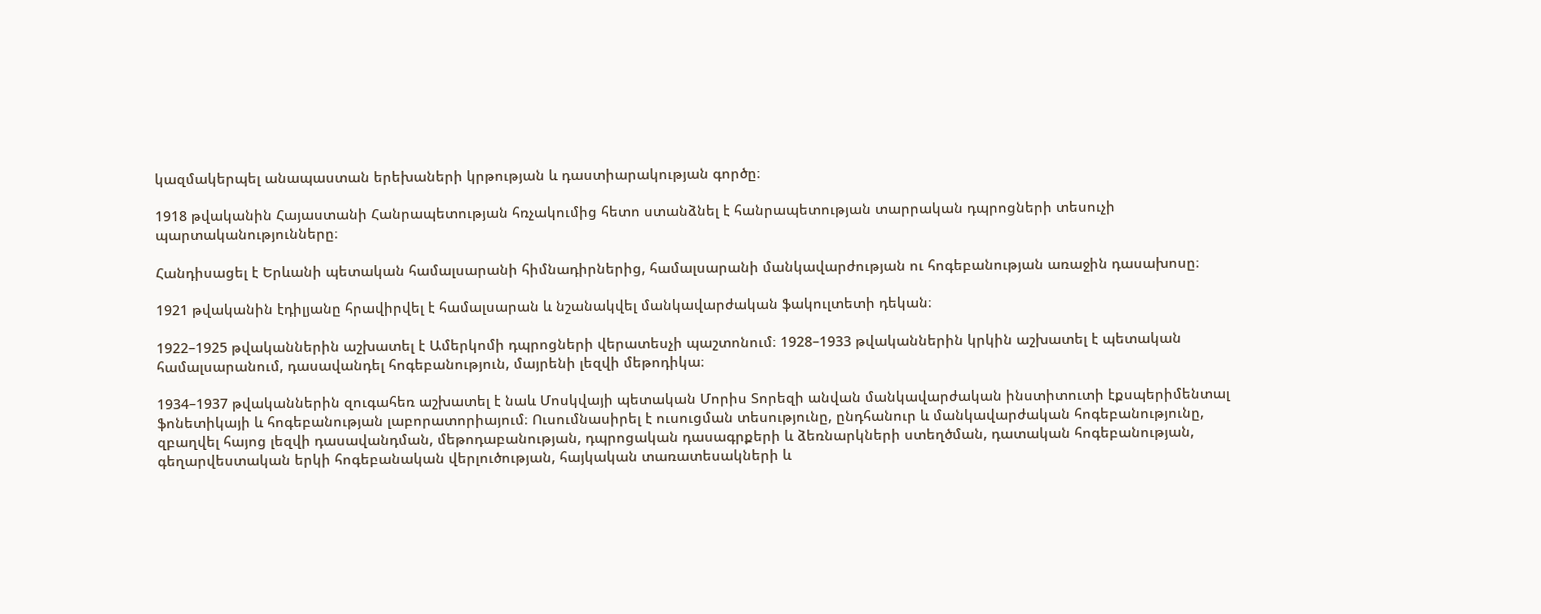կազմակերպել անապաստան երեխաների կրթության և դաստիարակության գործը։

1918 թվականին Հայաստանի Հանրապետության հռչակումից հետո ստանձնել է հանրապետության տարրական դպրոցների տեսուչի պարտականությունները։

Հանդիսացել է Երևանի պետական համալսարանի հիմնադիրներից, համալսարանի մանկավարժության ու հոգեբանության առաջին դասախոսը։

1921 թվականին էդիլյանը հրավիրվել է համալսարան և նշանակվել մանկավարժական ֆակուլտետի դեկան։

1922–1925 թվականներին աշխատել է Ամերկոմի դպրոցների վերատեսչի պաշտոնում։ 1928–1933 թվականներին կրկին աշխատել է պետական համալսարանում, դասավանդել հոգեբանություն, մայրենի լեզվի մեթոդիկա։

1934–1937 թվականներին զուգահեռ աշխատել է նաև Մոսկվայի պետական Մորիս Տորեզի անվան մանկավարժական ինստիտուտի էքսպերիմենտալ ֆոնետիկայի և հոգեբանության լաբորատորիայում։ Ուսումնասիրել է ուսուցման տեսությունը, ընդհանուր և մանկավարժական հոգեբանությունը, զբաղվել հայոց լեզվի դասավանդման, մեթոդաբանության, դպրոցական դասագրքերի և ձեռնարկների ստեղծման, դատական հոգեբանության, գեղարվեստական երկի հոգեբանական վերլուծության, հայկական տառատեսակների և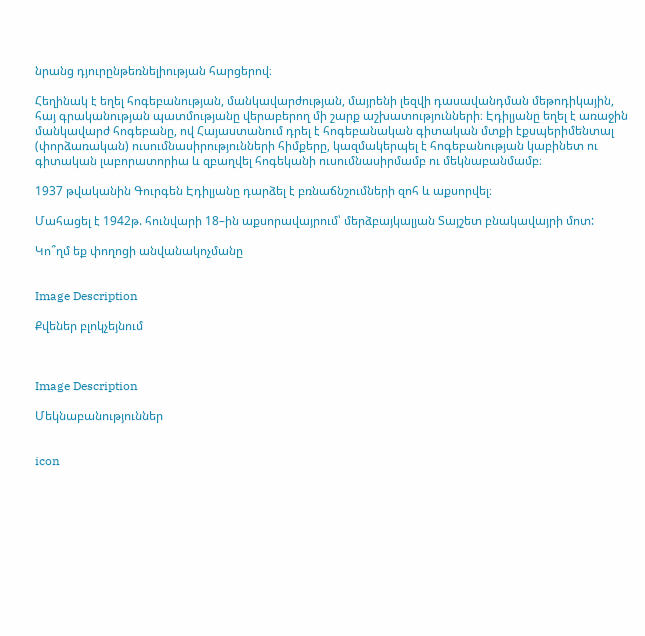նրանց դյուրընթեռնելիության հարցերով։

Հեղինակ է եղել հոգեբանության, մանկավարժության, մայրենի լեզվի դասավանդման մեթոդիկային, հայ գրականության պատմությանը վերաբերող մի շարք աշխատությունների։ Էդիլյանը եղել է առաջին մանկավարժ հոգեբանը, ով Հայաստանում դրել է հոգեբանական գիտական մտքի էքսպերիմենտալ (փորձառական) ուսումնասիրությունների հիմքերը, կազմակերպել է հոգեբանության կաբինետ ու գիտական լաբորատորիա և զբաղվել հոգեկանի ուսումնասիրմամբ ու մեկնաբանմամբ։

1937 թվականին Գուրգեն Էդիլյանը դարձել է բռնաճնշումների զոհ և աքսորվել։

Մահացել է 1942թ. հունվարի 18–ին աքսորավայրում՝ մերձբայկալյան Տայշետ բնակավայրի մոտ:

Կո՞ղմ եք փողոցի անվանակոչմանը


Image Description

Քվեներ բլոկչեյնում



Image Description

Մեկնաբանություններ


icon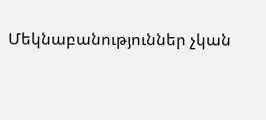Մեկնաբանություններ չկան